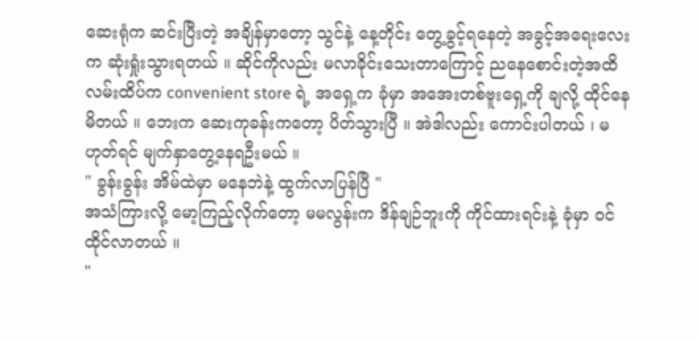ဆေးရုံက ဆင်းပြီးတဲ့ အချိန်မှာတော့ သွင်နဲ့ နေ့တိုင်း တွေ့ခွင့်ရနေတဲ့ အခွင့်အရေးလေးက ဆုံးရှုံးသွားရတယ် ။ ဆိုင်ကိုလည်း မလာခိုင်းသေးတာကြောင့် ညနေစောင်းတဲ့အထိ လမ်းထိပ်က convenient store ရဲ့ အရှေ့က ခုံမှာ အအေးတစ်ဗူးရှေ့ကို ချလို့ ထိုင်နေမိတယ် ။ ဘေးက ဆေးကုခန်းကတော့ ပိတ်သွားပြီ ။ အဲဒါလည်း ကောင်းပါတယ် ၊ မဟုတ်ရင် မျက်နှာတွေ့နေရဦးမယ် ။
" ခွန်းခွန်း အိမ်ထဲမှာ မနေဘဲနဲ့ ထွက်လာပြန်ပြီ "
အသံကြားလို့ မော့ကြည့်လိုက်တော့ မမလွန်းက ဒိန်ချဉ်ဘူးကို ကိုင်ထားရင်းနဲ့ ခုံမှာ ဝင်ထိုင်လာတယ် ။
"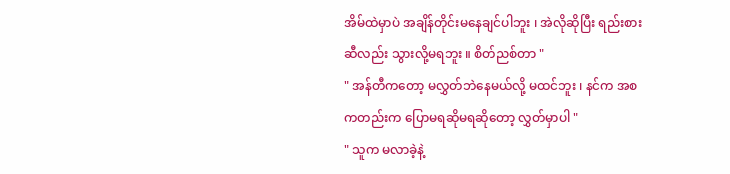အိမ်ထဲမှာပဲ အချိန်တိုင်းမနေချင်ပါဘူး ၊ အဲလိုဆိုပြီး ရည်းစားဆီလည်း သွားလို့မရဘူး ။ စိတ်ညစ်တာ "
" အန်တီကတော့ မလွှတ်ဘဲနေမယ်လို့ မထင်ဘူး ၊ နင်က အစကတည်းက ပြောမရဆိုမရဆိုတော့ လွှတ်မှာပါ "
" သူက မလာခဲ့နဲ့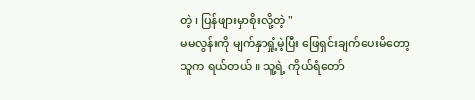တဲ့ ၊ ပြန်ဖျားမှာစိုးလို့တဲ့ "
မမလွန်းကို မျက်နှာရှုံ့မဲ့ပြီး ဖြေရှင်းချက်ပေးမိတော့ သူက ရယ်တယ် ။ သူ့ရဲ့ ကိုယ်ရံတော်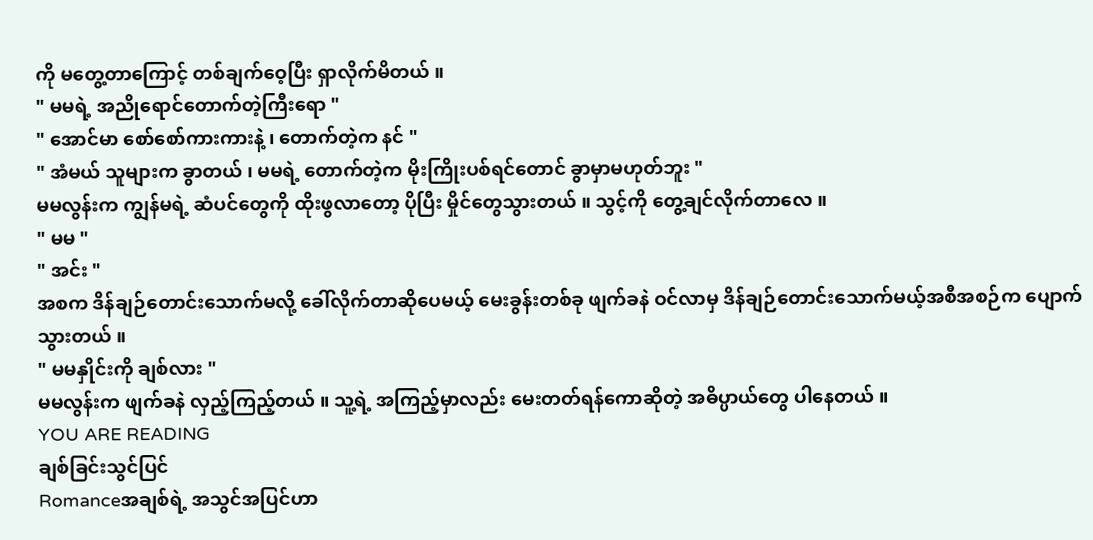ကို မတွေ့တာကြောင့် တစ်ချက်ဝေ့ပြီး ရှာလိုက်မိတယ် ။
" မမရဲ့ အညိုရောင်တောက်တဲ့ကြီးရော "
" အောင်မာ စော်စော်ကားကားနဲ့ ၊ တောက်တဲ့က နင် "
" အံမယ် သူများက ခွာတယ် ၊ မမရဲ့ တောက်တဲ့က မိုးကြိုးပစ်ရင်တောင် ခွာမှာမဟုတ်ဘူး "
မမလွန်းက ကျွန်မရဲ့ ဆံပင်တွေကို ထိုးဖွလာတော့ ပိုပြီး မှိုင်တွေသွားတယ် ။ သွင့်ကို တွေ့ချင်လိုက်တာလေ ။
" မမ "
" အင်း "
အစက ဒိန်ချဉ်တောင်းသောက်မလို့ ခေါ်လိုက်တာဆိုပေမယ့် မေးခွန်းတစ်ခု ဖျက်ခနဲ ဝင်လာမှ ဒိန်ချဉ်တောင်းသောက်မယ့်အစီအစဉ်က ပျောက်သွားတယ် ။
" မမနှိုင်းကို ချစ်လား "
မမလွန်းက ဖျက်ခနဲ လှည့်ကြည့်တယ် ။ သူ့ရဲ့ အကြည့်မှာလည်း မေးတတ်ရန်ကောဆိုတဲ့ အဓိပ္ပာယ်တွေ ပါနေတယ် ။
YOU ARE READING
ချစ်ခြင်းသွင်ပြင်
Romanceအချစ်ရဲ့ အသွင်အပြင်ဟာ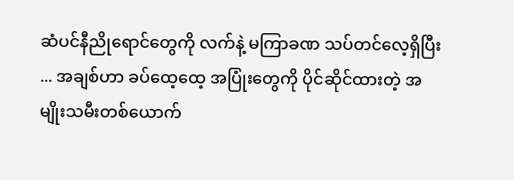ဆံပင်နီညိုရောင်တွေကို လက်နဲ့ မကြာခဏ သပ်တင်လေ့ရှိပြီး ... အချစ်ဟာ ခပ်ထေ့ထေ့ အပြုံးတွေကို ပိုင်ဆိုင်ထားတဲ့ အမျိုးသမီးတစ်ယောက်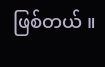ဖြစ်တယ် ။